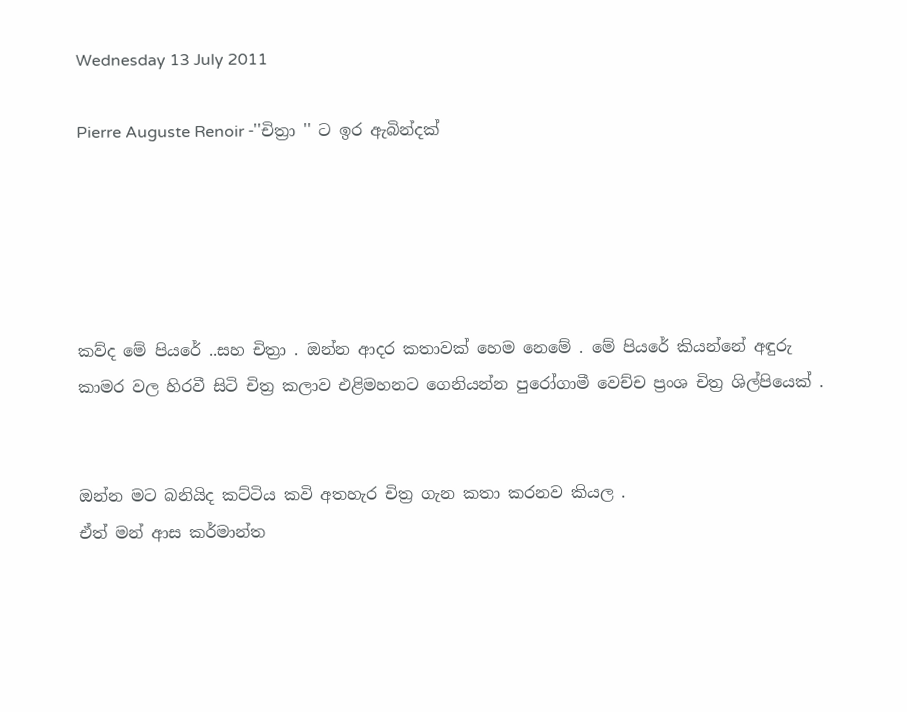Wednesday 13 July 2011

Pierre Auguste Renoir -''චිත්‍රා '' ට ඉර ඇබින්දක්





කව්ද මේ පියරේ ..සහ චිත්‍රා . ඔන්න ආදර කතාවක් හෙම නෙමේ . මේ පියරේ කියන්නේ අඳුරු කාමර වල හිරවී සිටි චිත්‍ර කලාව එළිමහනට ගෙනියන්න පුරෝගාමී වෙච්ච ප්‍රංශ චිත්‍ර ශිල්පියෙක් .


ඔන්න මට බනියිද කට්ටිය කවි අතහැර චිත්‍ර ගැන කතා කරනව කියල .
ඒත් මන් ආස කර්මාන්ත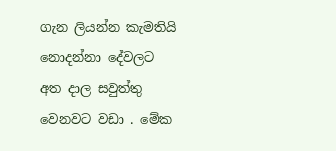ගැන ලියන්න කැමතියි නොදන්නා දේවලට අත දාල සවුත්තු වෙනවට වඩා . මේක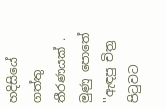හදිසියේ ගත්තු තීරණයක් . මුණු පොතේ ''ඇඳපු චිත්‍ර පිටුවට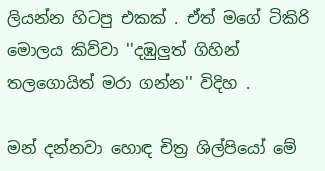ලියන්න හිටපු එකක් . ඒත් මගේ ටිකිරි මොලය කිව්වා ''දඹුලුත් ගිහින් තලගොයිත් මරා ගන්න'' විදිහ .

මන් දන්නවා හොඳ චිත්‍ර ශිල්පියෝ මේ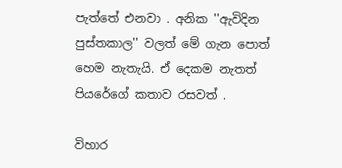පැත්තේ එනවා . අනික ''ඇවිදින පුස්තකාල'' වලත් මේ ගැන පොත් හෙම නැතැයි. ඒ දෙකම නැතත් පියරේගේ කතාව රසවත් .

විහාර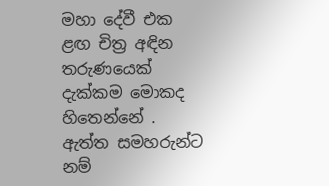මහා දේවී එක ළඟ චිත්‍ර අඳින තරුණයෙක් දැක්කම මොකද හිතෙන්නේ . ඇත්ත සමහරුන්ට නම්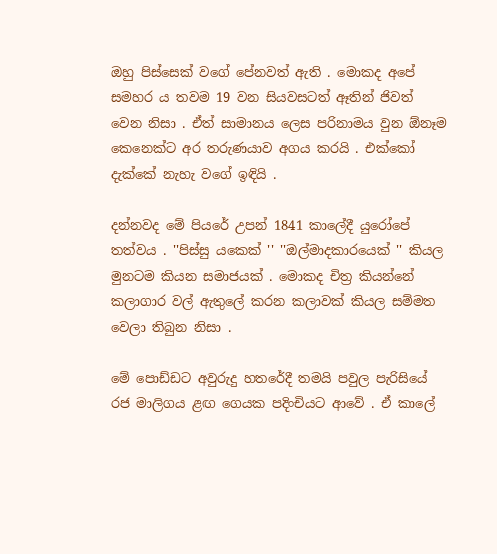ඔහු පිස්සෙක් වගේ පේනවත් ඇති . මොකද අපේ සමහර ය තවම 19 වන සියවසටත් ඈතින් ජිවත් වෙන නිසා . ඒත් සාමානය ලෙස පරිනාමය වුන ඕනෑම කෙනෙක්ට අර තරුණයාව අගය කරයි . එක්කෝ දැක්කේ නැහැ වගේ ඉඳියි .

දන්නවද මේ පියරේ උපන් 1841 කාලේදී යුරෝපේ තත්වය . ''පිස්සු යකෙක් '' ''ඔල්මාදකාරයෙක් '' කියල මුනටම කියන සමාජයක් . මොකද චිත්‍ර කියන්නේ කලාගාර වල් ඇතුලේ කරන කලාවක් කියල සම්මත වෙලා තිබුන නිසා .

මේ පොඩ්ඩට අවුරුදු හතරේදී තමයි පවුල පැරිසියේ රජ මාලිගය ළඟ ගෙයක පදිංචියට ආවේ . ඒ කාලේ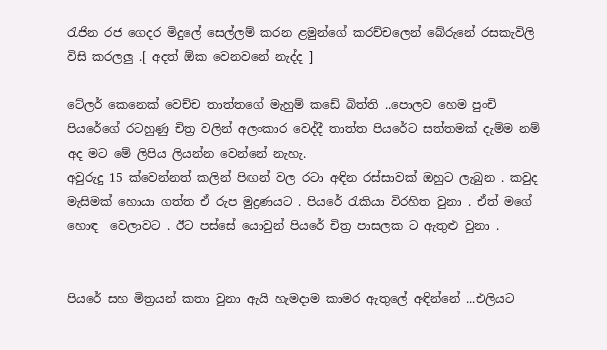රැජින රජ ගෙදර මිදුලේ සෙල්ලම් කරන ළමුන්ගේ කරච්චලෙන් බේරුනේ රසකැවිලි විසි කරලලු .[ අදත් ඕක වෙනවනේ නැද්ද ]

ටේලර් කෙනෙක් වෙච්ච තාත්තගේ මැහුම් කඩේ බිත්ති ..පොලව හෙම පුංචි පියරේගේ රටහුණු චිත්‍ර වලින් අලංකාර වෙද්දී තාත්ත පියරේට සත්තමක් දැම්ම නම් අද මට මේ ලිපිය ලියන්න වෙන්නේ නැහැ.
අවුරුදු 15 ක්වෙන්නත් කලින් පිඟන් වල රටා අඳින රස්සාවක් ඔහුට ලැබුන . කවුද මැසිමක් හොයා ගත්ත ඒ රුප මුද්‍රණයට . පියරේ රැකියා විරහිත වුනා . ඒත් මගේ හොඳ  වෙලාවට . ඊට පස්සේ යොවුන් පියරේ චිත්‍ර පාසලක ට ඇතුළු වුනා .


පියරේ සහ මිත්‍රයන් කතා වුනා ඇයි හැමදාම කාමර ඇතුලේ අඳින්නේ ...එලියට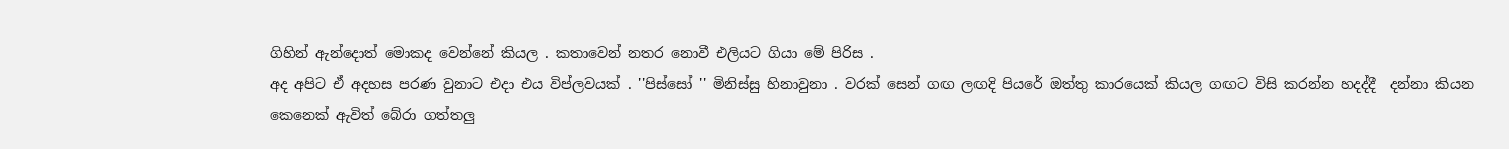ගිහින් ඇන්දොත් මොකද වෙන්නේ කියල . කතාවෙන් නතර නොවී එලියට ගියා මේ පිරිස .
අද අපිට ඒ අදහස පරණ වුනාට එදා එය විප්ලවයක් . ''පිස්සෝ '' මිනිස්සු හිනාවුනා . වරක් සෙන් ගඟ ලඟදි පියරේ ඔත්තු කාරයෙක් කියල ගඟට විසි කරන්න හදද්දී  දන්නා කියන කෙනෙක් ඇවිත් බේරා ගත්තලු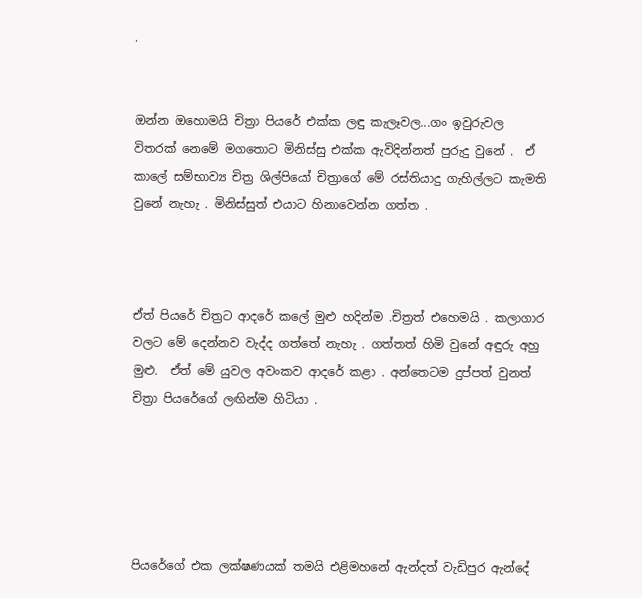.


ඔන්න ඔහොමයි චිත්‍රා පියරේ එක්ක ලඳු කැලෑවල...ගං ඉවුරුවල විතරක් නෙමේ මගතොට මිනිස්සු එක්ක ඇවිදින්නත් පුරුදු වුනේ .  ඒ කාලේ සම්භාව්‍ය චිත්‍ර ශිල්පියෝ චිත්‍රාගේ මේ රස්තියාදු ගැහිල්ලට කැමති වුනේ නැහැ . මිනිස්සුත් එයාට හිනාවෙන්න ගත්ත .



ඒත් පියරේ චිත්‍රට ආදරේ කලේ මුළු හදින්ම .චිත්‍රත් එහෙමයි . කලාගාර වලට මේ දෙන්නව වැද්ද ගත්තේ නැහැ . ගත්තත් හිමි වුනේ අඳුරු අහු මුළු.  ඒත් මේ යුවල අවංකව ආදරේ කළා . අන්තෙටම දුප්පත් වුනත් චිත්‍රා පියරේගේ ලඟින්ම හිටියා .





පියරේගේ එක ලක්ෂණයක් තමයි එළිමහනේ ඇන්දත් වැඩිපුර ඇන්දේ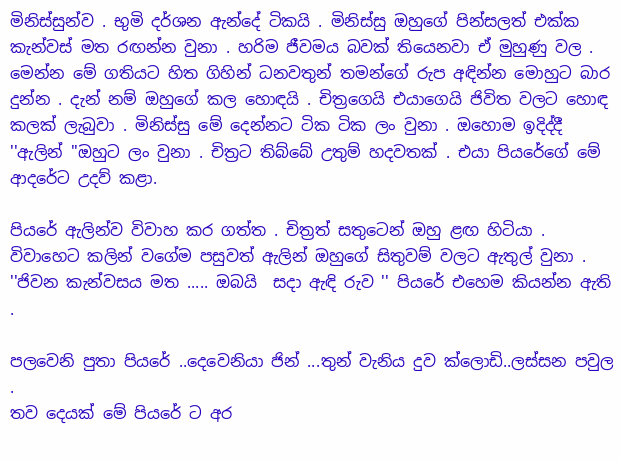මිනිස්සුන්ව . භුමි දර්ශන ඇන්දේ ටිකයි . මිනිස්සු ඔහුගේ පින්සලත් එක්ක කැන්වස් මත රඟන්න වුනා . හරිම ජීවමය බවක් තියෙනවා ඒ මුහුණු වල . මෙන්න මේ ගතියට හිත ගිහින් ධනවතුන් තමන්ගේ රුප අඳින්න මොහුට බාර  දුන්න . දැන් නම් ඔහුගේ කල හොඳයි . චිත්‍රගෙයි එයාගෙයි ජිවිත වලට හොඳ කලක් ලැබුවා . මිනිස්සු මේ දෙන්නට ටික ටික ලං වුනා . ඔහොම ඉදිද්දී ''ඇලින් ''ඔහුට ලං වුනා . චිත්‍රට තිබ්බේ උතුම් හදවතක් . එයා පියරේගේ මේ ආදරේට උදව් කළා.

පියරේ ඇලින්ව විවාහ කර ගත්ත . චිත්‍රත් සතුටෙන් ඔහු ළඟ හිටියා . විවාහෙට කලින් වගේම පසුවත් ඇලින් ඔහුගේ සිතුවම් වලට ඇතුල් වුනා . ''ජිවන කැන්වසය මත ..... ඔබයි  සදා ඇඳි රුව '' පියරේ එහෙම කියන්න ඇති .

පලවෙනි පුතා පියරේ ..දෙවෙනියා ජින් ...තුන් වැනිය දුව ක්ලොඩි..ලස්සන පවුල .
තව දෙයක් මේ පියරේ ට අර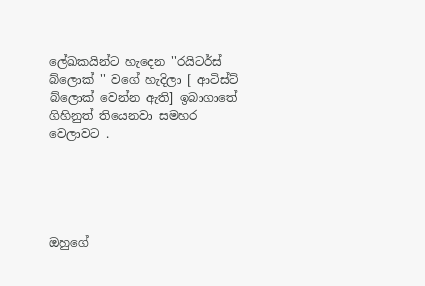ලේඛකයින්ට හැදෙන ''රයිටර්ස් බ්ලොක් '' වගේ හැදිලා [ ආටිස්ට් බ්ලොක් වෙන්න ඇති] ඉබාගාතේ ගිහිනුත් තියෙනවා සමහර වෙලාවට .





ඔහුගේ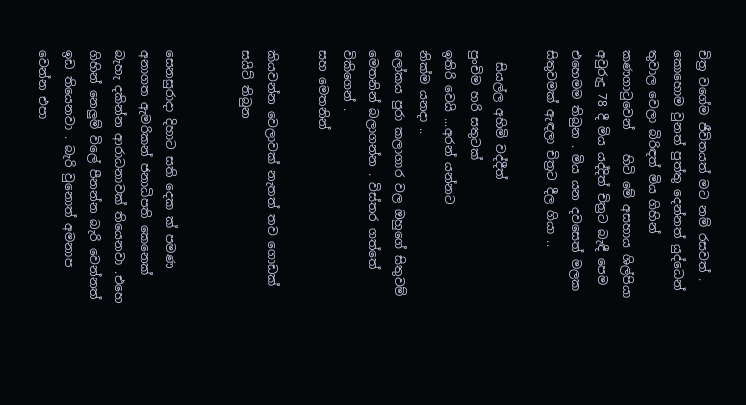චිත්‍ර වගේම ජීවිතයත් මට නම් රසවත් . කොහොම වුනත් පුත්තු දෙන්නත් යුද්ධෙන් තුවාල වෙලා බිරිඳත් මිය ගිහින් කණගාටුවෙන්    හිටි මේ අසහාය ශිල්පියා අවුරුදු 78 දී මිය යද්දිත් චිත්‍රට බැඳී පෙම එහෙමම තිබුන . මිය යන දවසෙත් මලක සිතුවමක් ඇඳලා චිත්‍රට දීල ගියා ..

  සියල්ල අහිමි වද්දීත්
පුංචිම හරි සතුටක්
ඉතිරි වෙයි ...අරන් යන්නට
නික්ම යනදා ..
ලෝකය පුරා කලාගාර වල ඔහුගේ සිතුවම් මෙතනින් බලාගන්න . විස්තර ගත්තේ විකිගෙන් .
සහ මෙතනින්

කියවන්න වෙලාවක් නැතත් තව ගොඩක් සයිට් තිබුන


සෙනසුරාදා දිහාට සති දෙක ක් පමණ අනාගත ඇමරිකන් ජනාධිපති කෙනෙක් බැහැ දකින්න ආරාධනාවක් තියෙනවා .එහෙ ගිහින් නෙලුම් විලේ පීනන්න බැරි වෙන්නත් ඉඩ තියෙනවා . බැරි වුනොත් අමනාප වෙන්න එපා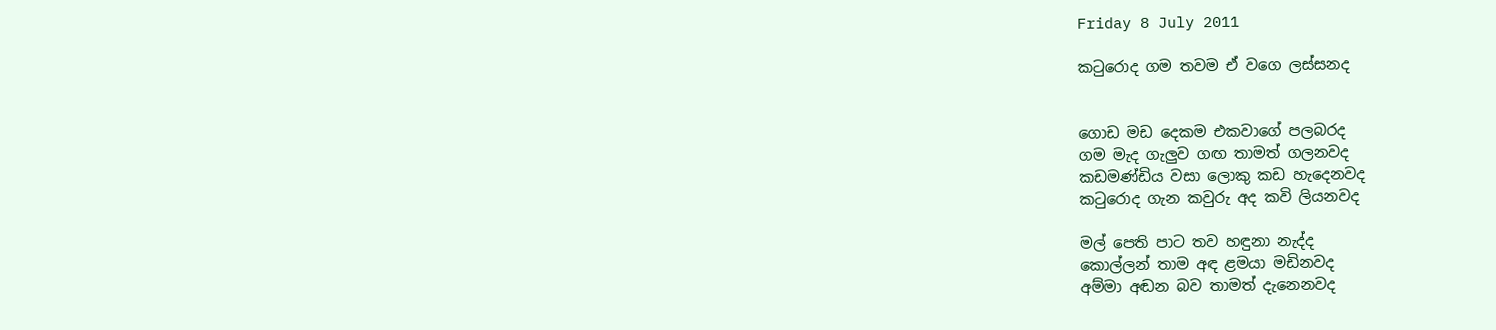Friday 8 July 2011

කටුරොද ගම තවම ඒ වගෙ ලස්සනද


ගොඩ මඩ දෙකම එකවාගේ පලබරද
ගම මැද ගැලුව ගඟ තාමත් ගලනවද
කඩමණ්ඩිය වසා ලොකු කඩ හැදෙනවද
කටුරොද ගැන කවුරු අද කවි ලියනවද

මල් පෙති පාට තව හඳුනා නැද්ද
කොල්ලන් තාම අඳ ළමයා මඩිනවද
අම්මා අඬන බව තාමත් දැනෙනවද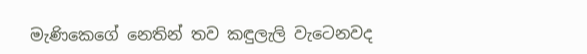මැණිකෙගේ නෙතින් තව කඳුලැලි වැටෙනවද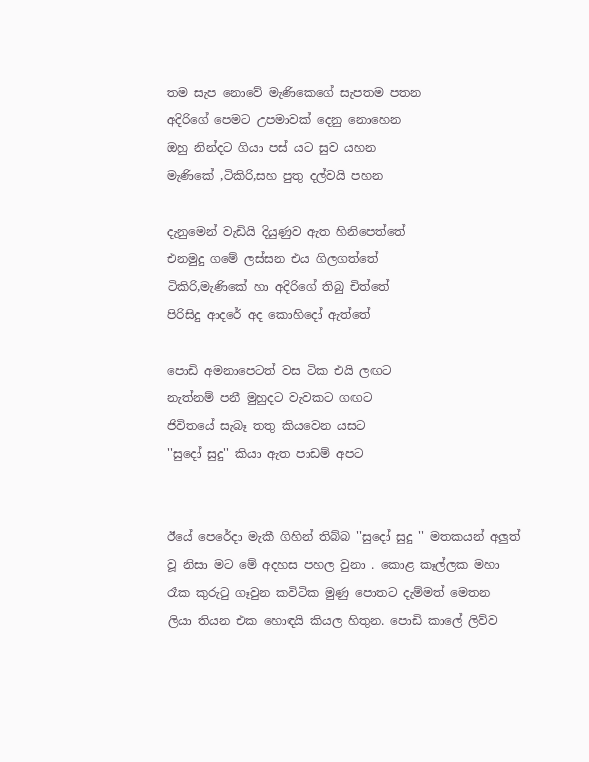තම සැප නොවේ මැණිකෙගේ සැපතම පතන
අදිරිගේ පෙමට උපමාවක් දෙනු නොහෙන
ඔහු නින්දට ගියා පස් යට සුව යහන
මැණිකේ ,ටිකිරි,සහ පුතු දල්වයි පහන

දැනුමෙන් වැඩියි දියුණුව ඇත හිනිපෙත්තේ
එනමුදු ගමේ ලස්සන එය ගිලගත්තේ
ටිකිරි,මැණිකේ හා අදිරිගේ තිබු චිත්තේ
පිරිසිදු ආදරේ අද කොහිදෝ ඇත්තේ

පොඩි අමනාපෙටත් වස ටික එයි ලඟට
නැත්නම් පනී මුහුදට වැවකට ගඟට
ජිවිතයේ සැබෑ තතු කියවෙන යසට
''සුදෝ සුදු'' කියා ඇත පාඩම් අපට


ඊයේ පෙරේදා මැකී ගිහින් තිබ්බ ''සුදෝ සුදු '' මතකයන් අලුත් වූ නිසා මට මේ අදහස පහල වුනා . කොළ කෑල්ලක මහා රෑක කුරුටු ගෑවුන කවිටික මුණු පොතට දැම්මත් මෙතන ලියා තියන එක හොඳයි කියල හිතුන. පොඩි කාලේ ලිව්ව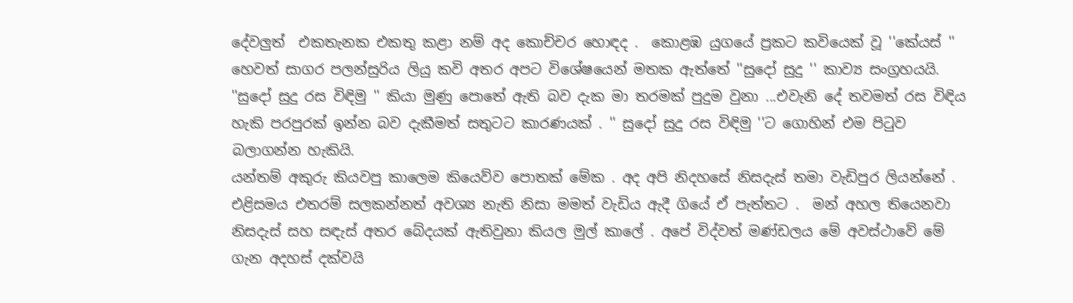දේවලුත්  එකතැනක එකතු කළා නම් අද කොච්චර හොඳද .  කොළඹ යුගයේ ප්‍රකට කවියෙක් වූ ''කේයස් '' හෙවත් සාගර පලන්සුරිය ලියු කවි අතර අපට විශේෂයෙන් මතක ඇත්තේ ''සුදෝ සුදු '' කාව්‍ය සංග්‍රහයයි. ''සුදෝ සුදු රස විඳිමු '' කියා මුණු පොතේ ඇති බව දැක මා තරමක් පුදුම වුනා ...එවැනි දේ තවමත් රස විඳිය හැකි පරපුරක් ඉන්න බව දැකීමත් සතුටට කාරණයක් . '' සුදෝ සුදු රස විඳිමු ''ට ගොහින් එම පිටුව බලාගන්න හැකියි.
යන්තම් අකුරු කියවපු කාලෙම කියෙව්ව පොතක් මේක . අද අපි නිදහසේ නිසදැස් තමා වැඩිපුර ලියන්නේ . එළිසමය එතරම් සලකන්නත් අවශ්‍ය නැති නිසා මමත් වැඩිය ඇදී ගියේ ඒ පැත්තට .  මන් අහල තියෙනවා නිසදැස් සහ සඳැස් අතර බේදයක් ඇතිවුනා කියල මුල් කාලේ . අපේ විද්වත් මණ්ඩලය මේ අවස්ථාවේ මේ ගැන අදහස් දක්වයි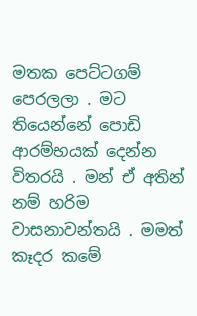මතක පෙට්ටගම් පෙරලලා . මට තියෙන්නේ පොඩි ආරම්භයක් දෙන්න විතරයි . මන් ඒ අතින් නම් හරිම වාසනාවන්තයි . මමත් කෑදර කමේ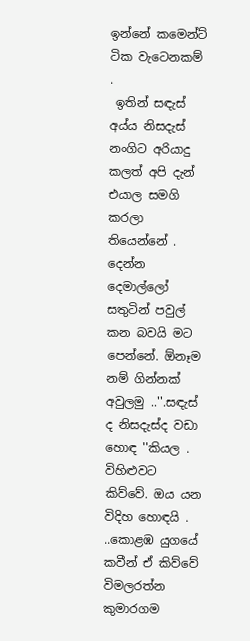ඉන්නේ කමෙන්ට් ටික වැටෙනකම් .
 ඉතින් සඳැස් අය්ය නිසදැස් නංගිට අරියාදු කලත් අපි දැන් එයාල සමගි කරලා තියෙන්නේ . දෙන්න දෙමාල්ලෝ සතුටින් පවුල් කන බවයි මට පෙන්නේ. ඕනෑම නම් ගින්නක් අවුලමු ..''.සඳැස් ද නිසදැස්ද වඩා හොඳ ''කියල . විහිළුවට කිව්වේ. ඔය යන විදිහ හොඳයි .
..කොළඹ යුගයේ කවීන් ඒ කිව්වේ විමලරත්න කුමාරගම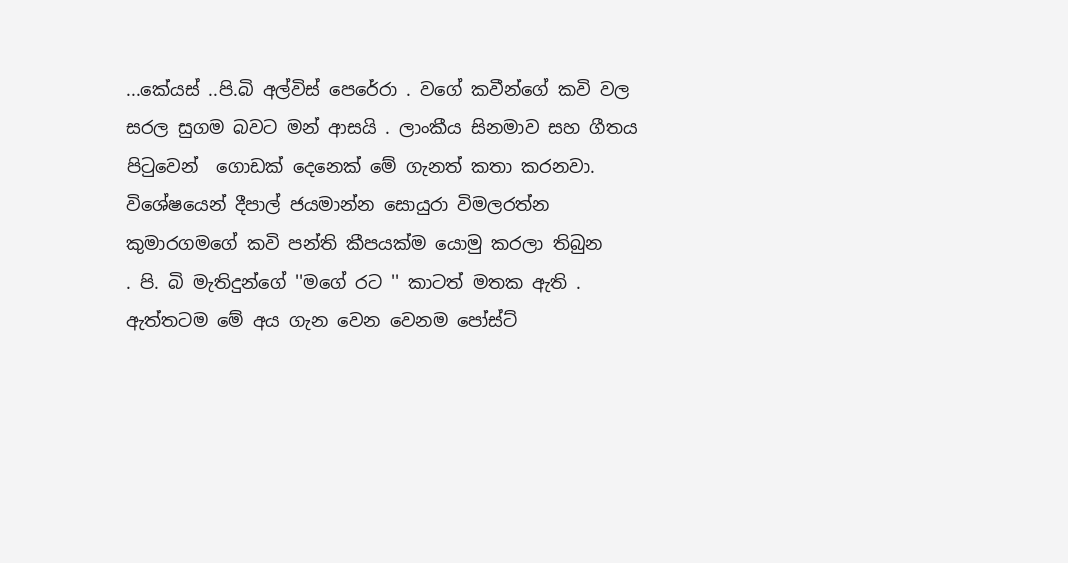...කේයස් ..පි.බි අල්විස් පෙරේරා . වගේ කවීන්ගේ කවි වල සරල සුගම බවට මන් ආසයි . ලාංකීය සිනමාව සහ ගීතය පිටුවෙන්  ගොඩක් දෙනෙක් මේ ගැනත් කතා කරනවා. විශේෂයෙන් දීපාල් ජයමාන්න සොයුරා විමලරත්න කුමාරගමගේ කවි පන්ති කීපයක්ම යොමු කරලා තිබුන
. පි. බි මැතිදුන්ගේ ''මගේ රට '' කාටත් මතක ඇති . ඇත්තටම මේ අය ගැන වෙන වෙනම පෝස්ට්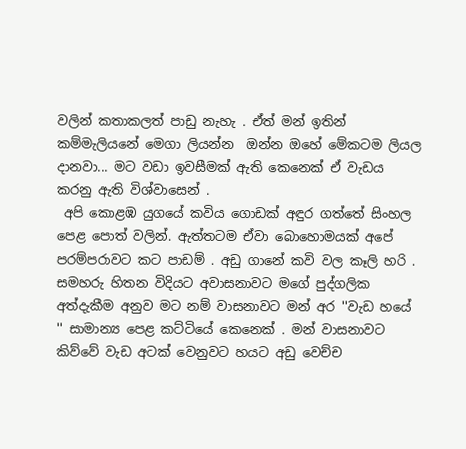වලින් කතාකලත් පාඩු නැහැ . ඒත් මන් ඉතින් කම්මැලියනේ මෙගා ලියන්න  ඔන්න ඔහේ මේකටම ලියල දානවා... මට වඩා ඉවසීමක් ඇති කෙනෙක් ඒ වැඩය කරනු ඇති විශ්වාසෙන් .
 අපි කොළඹ යුගයේ කවිය ගොඩක් අඳුර ගත්තේ සිංහල පෙළ පොත් වලින්. ඇත්තටම ඒවා බොහොමයක් අපේ පරම්පරාවට කට පාඩම් . අඩු ගානේ කවි වල කෑලි හරි . සමහරු හිතන විදියට අවාසනාවට මගේ පුද්ගලික අත්දැකීම අනුව මට නම් වාසනාවට මන් අර ''වැඩ හයේ '' සාමාන්‍ය පෙළ කට්ටියේ කෙනෙක් . මන් වාසනාවට  කිව්වේ වැඩ අටක් වෙනුවට හයට අඩු වෙච්ච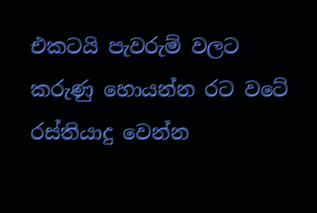එකටයි පැවරුම් වලට කරුණු හොයන්න රට වටේ රස්තියාදු වෙන්න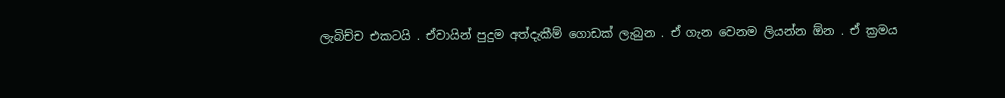ලැබිච්ච එකටයි . ඒවායින් පුදුම අත්දැකීම් ගොඩක් ලැබුන . ඒ ගැන වෙනම ලියන්න ඕන . ඒ ක්‍රමය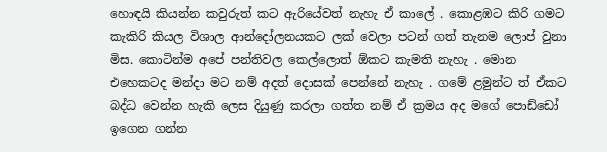හොඳයි කියන්න කවුරුත් කට ඇරියේවත් නැහැ ඒ කාලේ . කොළඹට කිරි ගමට කැකිරි කියල විශාල ආන්දෝලනයකට ලක් වෙලා පටන් ගත් තැනම ලොප් වුනා මිස. කොටින්ම අපේ පන්තිවල කෙල්ලොත් ඕකට කැමති නැහැ . මොන එහෙකටද මන්දා මට නම් අදත් දොසක් පෙන්නේ නැහැ . ගමේ ළමුන්ට ත් ඒකට බද්ධ වෙන්න හැකි ලෙස දියුණු කරලා ගත්ත නම් ඒ ක්‍රමය අද මගේ පොඩ්ඩෝ ඉගෙන ගන්න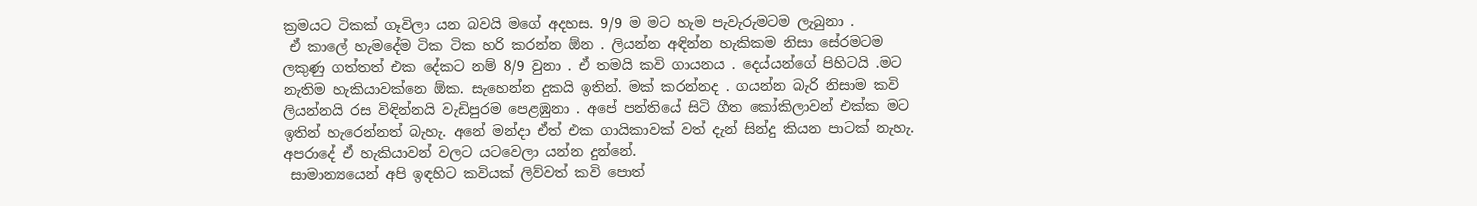ක්‍රමයට ටිකක් ගෑවිලා යන බවයි මගේ අදහස. 9/9 ම මට හැම පැවැරුමටම ලැබුනා .
 ඒ කාලේ හැමදේම ටික ටික හරි කරන්න ඕන . ලියන්න අඳින්න හැකිකම නිසා සේරමටම ලකුණු ගත්තත් එක දේකට නම් 8/9 වුනා . ඒ තමයි කවි ගායනය . දෙය්යන්ගේ පිහිටයි .මට නැතිම හැකියාවක්නෙ ඕක. සැහෙන්න දුකයි ඉතින්. මක් කරන්නද . ගයන්න බැරි නිසාම කවි ලියන්නයි රස විඳින්නයි වැඩිපුරම පෙළඹුනා . අපේ පන්තියේ සිටි ගීත කෝකිලාවන් එක්ක මට ඉතින් හැරෙන්නත් බැහැ. අනේ මන්දා ඒත් එක ගායිකාවක් වත් දැන් සින්දු කියන පාටක් නැහැ. අපරාදේ ඒ හැකියාවන් වලට යටවෙලා යන්න දුන්නේ.
 සාමාන්‍යයෙන් අපි ඉඳහිට කවියක් ලිව්වත් කවි පොත්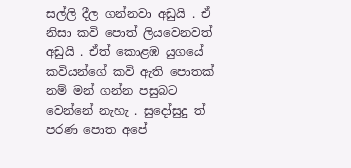සල්ලි දීල ගන්නවා අඩුයි . ඒ නිසා කවි පොත් ලියවෙනවත් අඩුයි . ඒත් කොළඹ යුගයේ කවියන්ගේ කවි ඇති පොතක් නම් මන් ගන්න පසුබට වෙන්නේ නැහැ . සුදෝසුදු ත් පරණ පොත අපේ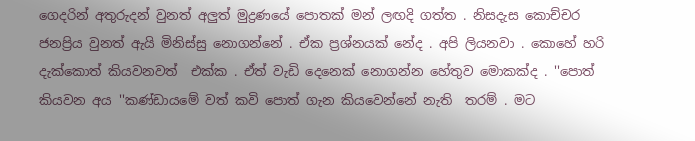ගෙදරින් අතුරුදන් වුනත් අලුත් මුද්‍රණයේ පොතක් මන් ලඟදි ගත්ත . නිසදැස කොච්චර ජනප්‍රිය වුනත් ඇයි මිනිස්සු නොගන්නේ . ඒක ප්‍රශ්නයක් නේද . අපි ලියනවා . කොහේ හරි දැක්කොත් කියවනවත්  එක්ක . ඒත් වැඩි දෙනෙක් නොගන්න හේතුව මොකක්ද . ''පොත් කියවන අය ''කණ්ඩායමේ වත් කවි පොත් ගැන කියවෙන්නේ නැති  තරම් . මට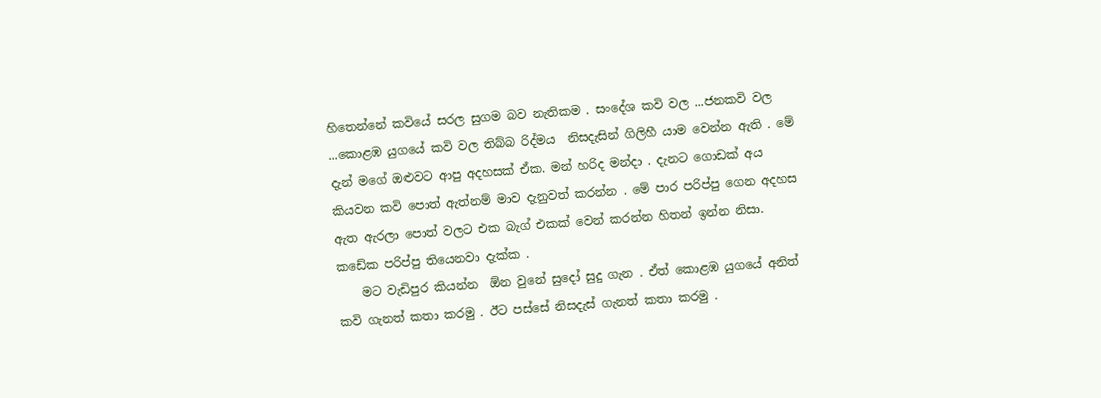හිතෙන්නේ කවියේ සරල සුගම බව නැතිකම . සංදේශ කවි වල ...ජනකවි වල ...කොළඹ යුගයේ කවි වල තිබ්බ රිද්මය  නිසදැසින් ගිලිහී යාම වෙන්න ඇති . මේ දැන් මගේ ඔළුවට ආපු අදහසක් ඒක. මන් හරිද මන්දා . දැනට ගොඩක් අය කියවන කවි පොත් ඇත්නම් මාව දැනුවත් කරන්න . මේ පාර පරිප්පු ගෙන අදහස ඇත ඇරලා පොත් වලට එක බැග් එකක් වෙන් කරන්න හිතන් ඉන්න නිසා. කඩේක පරිප්පු තියෙනවා දැක්ක .
    මට වැඩිපුර කියන්න  ඕන වුනේ සුදෝ සුදු ගැන . ඒත් කොළඹ යුගයේ අනිත්  කවි ගැනත් කතා කරමු . ඊට පස්සේ නිසදැස් ගැනත් කතා කරමු .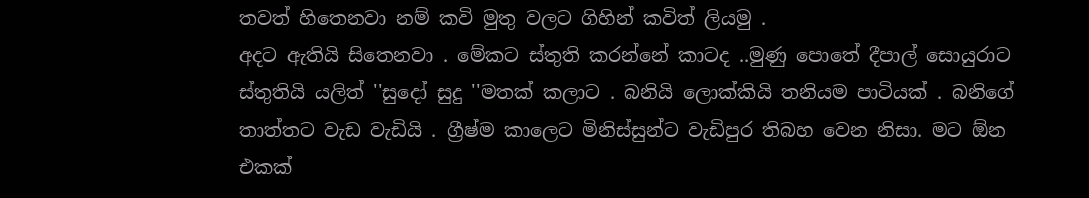තවත් හිතෙනවා නම් කවි මුතු වලට ගිහින් කවිත් ලියමු .
අදට ඇතියි සිතෙනවා . මේකට ස්තුති කරන්නේ කාටද ..මුණු පොතේ දීපාල් සොයුරාට ස්තුතියි යලිත් ''සුදෝ සුදු ''මතක් කලාට . බනියි ලොක්කියි තනියම පාටියක් . බනිගේ තාත්තට වැඩ වැඩියි . ග්‍රීෂ්ම කාලෙට මිනිස්සුන්ට වැඩිපුර තිබහ වෙන නිසා. මට ඕන එකක්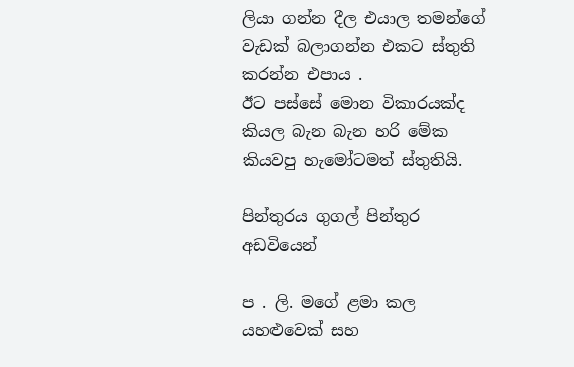ලියා ගන්න දීල එයාල තමන්ගේ වැඩක් බලාගන්න එකට ස්තුති කරන්න එපාය .
ඊට පස්සේ මොන විකාරයක්ද කියල බැන බැන හරි මේක කියවපු හැමෝටමත් ස්තුතියි.

පින්තුරය ගුගල් පින්තුර  අඩවියෙන්

ප . ලි. මගේ ළමා කල යහළුවෙක් සහ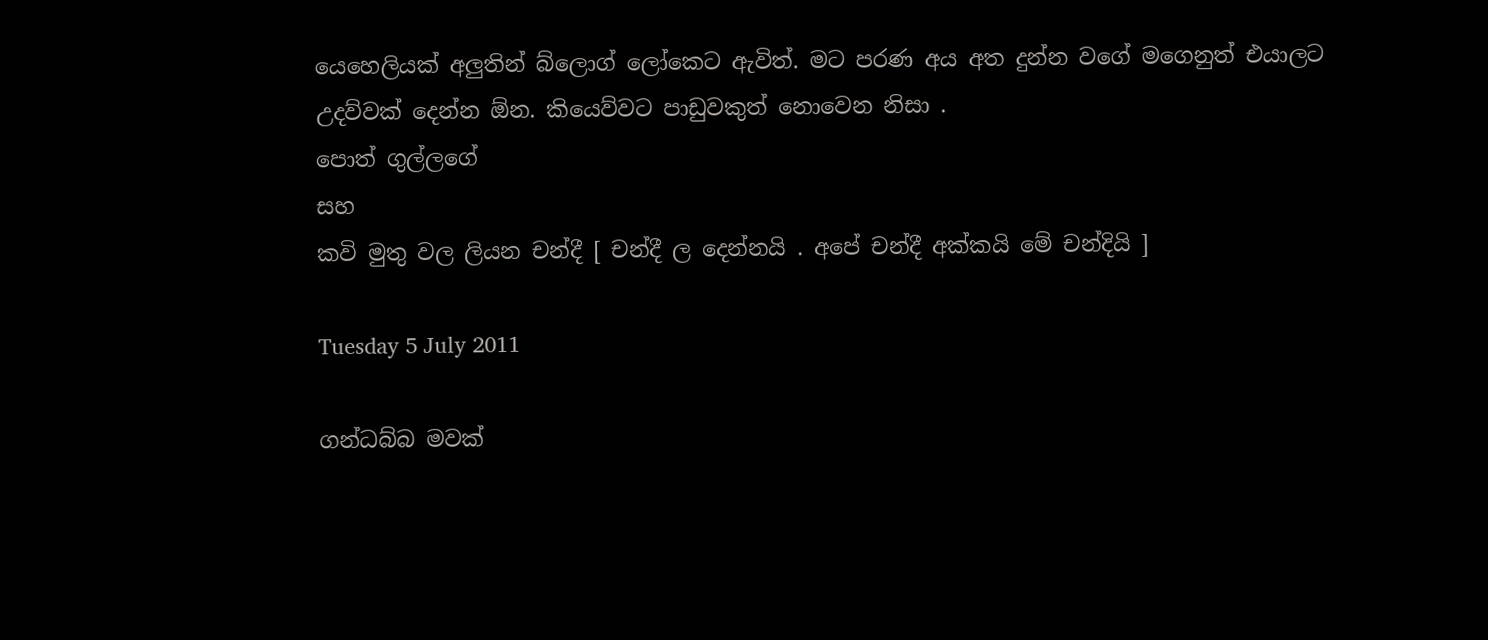යෙහෙලියක් අලුතින් බ්ලොග් ලෝකෙට ඇවිත්. මට පරණ අය අත දුන්න වගේ මගෙනුත් එයාලට උදව්වක් දෙන්න ඕන. කියෙව්වට පාඩුවකුත් නොවෙන නිසා .
පොත් ගුල්ලගේ
සහ
කවි මුතු වල ලියන චන්දී [ චන්දී ල දෙන්නයි . අපේ චන්දී අක්කයි මේ චන්දියි ]

Tuesday 5 July 2011

ගන්ධබ්බ මවක්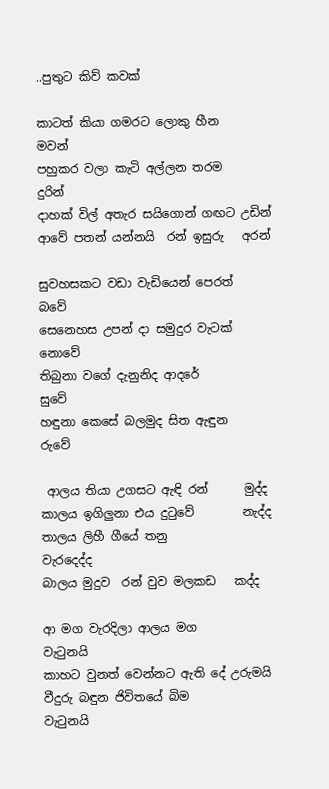..පුතුට කිව් කවක්

කාටත් කියා ගමරට ලොකු හීන     මවන්
පහුකර වලා කැටි අල්ලන තරම     දුරින්
දාහක් විල් අතැර සයිගොන් ගඟට උඩින්
ආවේ පතන් යන්නයි  රන් ඉසුරු   අරන්

සුවහසකට වඩා වැඩියෙන් පෙරත්     බවේ
සෙනෙහස උපන් දා සමුදුර වැටක් නොවේ
තිබුනා වගේ දැනුනිද ආදරේ             සුවේ
හඳුනා කෙසේ බලමුද සිත ඇඳුන        රුවේ

 ආලය තියා උගසට ඇඳි රන්      මුද්ද
කාලය ඉගිලුනා එය දුටුවේ        නැද්ද
තාලය ලිහී ගීයේ තනු           වැරදෙද්ද
බාලය මුදුව  රන් වුව මලකඩ   කද්ද

ආ මග වැරදිලා ආලය මග        වැටුනයි
කාහට වුනත් වෙන්නට ඇති දේ උරුමයි
වීදුරු බඳුන ජිවිතයේ බිම           වැටුනයි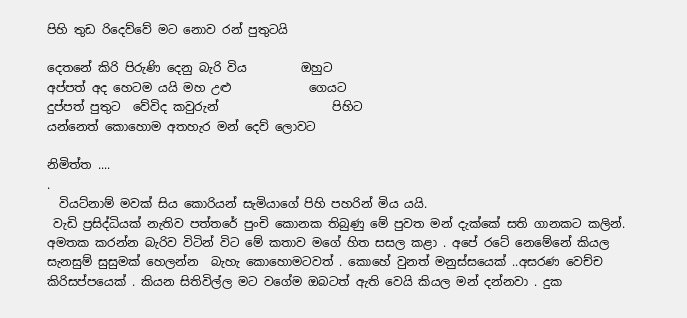පිහි තුඩ රිදෙව්වේ මට නොව රන් පුතුටයි

දෙතනේ කිරි පිරුණි දෙනු බැරි විය         ඔහුට
අප්පත් අද හෙටම යයි මහ උළු             ගෙයට
දුප්පත් පුතුට  වේවිද කවුරුන්                   පිහිට
යන්නෙත් කොහොම අතහැර මන් දෙව් ලොවට

නිමිත්ත ....
.
  වියට්නාම් මවක් සිය කොරියන් සැමියාගේ පිහි පහරින් මිය යයි.
 වැඩි ප්‍රසිද්ධියක් නැතිව පත්තරේ පුංචි කොනක තිබුණු මේ පුවත මන් දැක්කේ සති ගානකට කලින්. අමතක කරන්න බැරිව විටින් විට මේ කතාව මගේ හිත සසල කළා . අපේ රටේ නෙමේනේ කියල සැනසුම් සුසුමක් හෙලන්න  බැහැ කොහොමටවත් . කොහේ වුනත් මනුස්සයෙක් ..අසරණ වෙච්ච කිරිසප්පයෙක් . කියන සිතිවිල්ල මට වගේම ඔබටත් ඇති වෙයි කියල මන් දන්නවා . දුක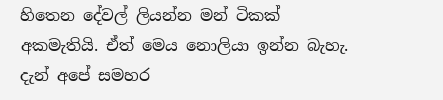හිතෙන දේවල් ලියන්න මන් ටිකක් අකමැතියි. ඒත් මෙය නොලියා ඉන්න බැහැ.
දැන් අපේ සමහර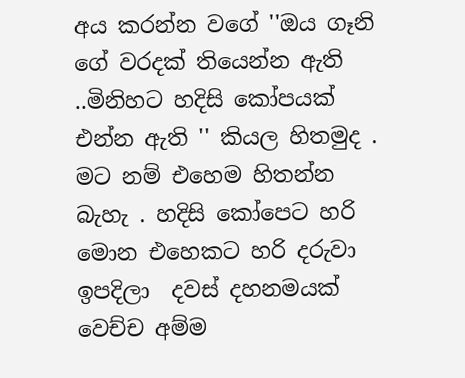අය කරන්න වගේ ''ඔය ගෑනි ගේ වරදක් තියෙන්න ඇති ..මිනිහට හදිසි කෝපයක් එන්න ඇති '' කියල හිතමුද . මට නම් එහෙම හිතන්න බැහැ . හදිසි කෝපෙට හරි මොන එහෙකට හරි දරුවා ඉපදිලා  දවස් දහනමයක් වෙච්ච අම්ම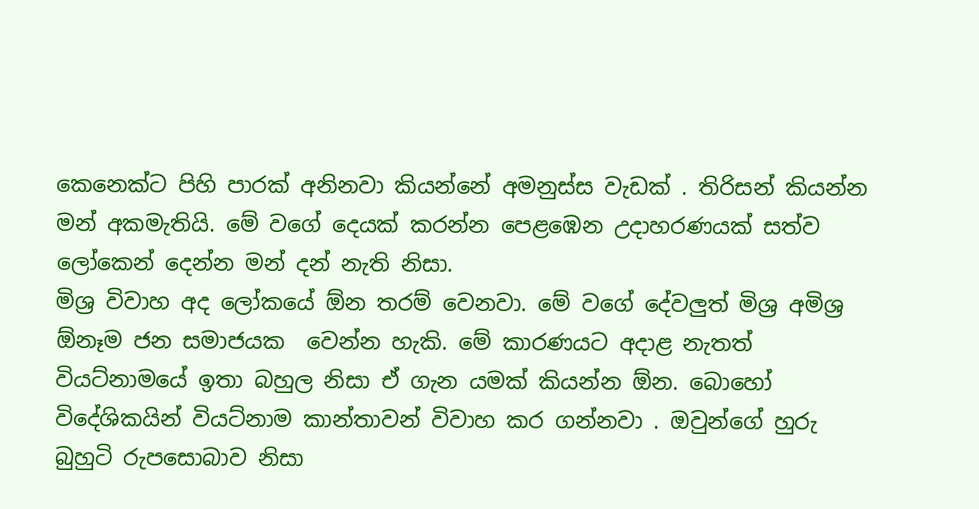කෙනෙක්ට පිහි පාරක් අනිනවා කියන්නේ අමනුස්ස වැඩක් . තිරිසන් කියන්න මන් අකමැතියි. මේ වගේ දෙයක් කරන්න පෙළඹෙන උදාහරණයක් සත්ව ලෝකෙන් දෙන්න මන් දන් නැති නිසා.
මිශ්‍ර විවාහ අද ලෝකයේ ඕන තරම් වෙනවා. මේ වගේ දේවලුත් මිශ්‍ර අමිශ්‍ර ඕනෑම ජන සමාජයක  වෙන්න හැකි. මේ කාරණයට අදාළ නැතත් වියට්නාමයේ ඉතා බහුල නිසා ඒ ගැන යමක් කියන්න ඕන. බොහෝ විදේශිකයින් වියට්නාම කාන්තාවන් විවාහ කර ගන්නවා . ඔවුන්ගේ හුරු බුහුටි රුපසොබාව නිසා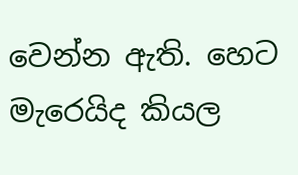වෙන්න ඇති. හෙට මැරෙයිද කියල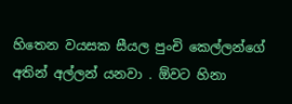හිතෙන වයසක සීයල පුංචි කෙල්ලන්ගේ අතින් අල්ලන් යනවා . ඕවට හිනා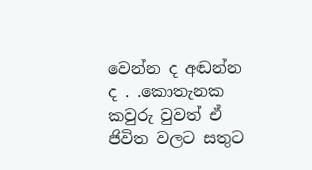වෙන්න ද අඬන්න ද . .කොතැනක කවුරු වුවත් ඒ ජිවිත වලට සතුට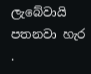ලැබේවායි පතනවා හැර .